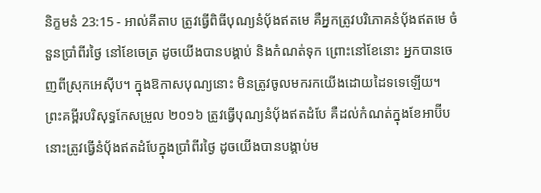និក្ខមនំ 23:15 - អាល់គីតាប ត្រូវធ្វើពិធីបុណ្យនំបុ័ងឥតមេ គឺអ្នកត្រូវបរិភោគនំបុ័ងឥតមេ ចំនួនប្រាំពីរថ្ងៃ នៅខែចេត្រ ដូចយើងបានបង្គាប់ និងកំណត់ទុក ព្រោះនៅខែនោះ អ្នកបានចេញពីស្រុកអេស៊ីប។ ក្នុងឱកាសបុណ្យនោះ មិនត្រូវចូលមករកយើងដោយដៃទទេឡើយ។ ព្រះគម្ពីរបរិសុទ្ធកែសម្រួល ២០១៦ ត្រូវធ្វើបុណ្យនំបុ័ងឥតដំបែ គឺដល់កំណត់ក្នុងខែអាប៊ីប នោះត្រូវធ្វើនំបុ័ងឥតដំបែក្នុងប្រាំពីរថ្ងៃ ដូចយើងបានបង្គាប់ម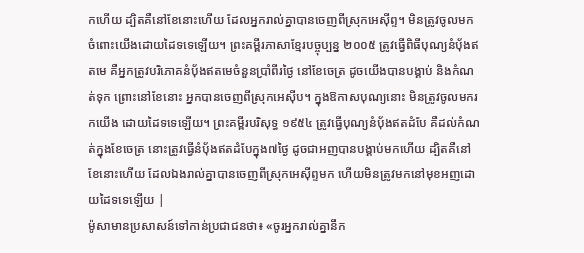កហើយ ដ្បិតគឺនៅខែនោះហើយ ដែលអ្នករាល់គ្នាបានចេញពីស្រុកអេស៊ីព្ទ។ មិនត្រូវចូលមកចំពោះយើងដោយដៃទទេឡើយ។ ព្រះគម្ពីរភាសាខ្មែរបច្ចុប្បន្ន ២០០៥ ត្រូវធ្វើពិធីបុណ្យនំប៉័ងឥតមេ គឺអ្នកត្រូវបរិភោគនំប៉័ងឥតមេចំនួនប្រាំពីរថ្ងៃ នៅខែចេត្រ ដូចយើងបានបង្គាប់ និងកំណត់ទុក ព្រោះនៅខែនោះ អ្នកបានចេញពីស្រុកអេស៊ីប។ ក្នុងឱកាសបុណ្យនោះ មិនត្រូវចូលមករកយើង ដោយដៃទទេឡើយ។ ព្រះគម្ពីរបរិសុទ្ធ ១៩៥៤ ត្រូវធ្វើបុណ្យនំបុ័ងឥតដំបែ គឺដល់កំណត់ក្នុងខែចេត្រ នោះត្រូវធ្វើនំបុ័ងឥតដំបែក្នុង៧ថ្ងៃ ដូចជាអញបានបង្គាប់មកហើយ ដ្បិតគឺនៅខែនោះហើយ ដែលឯងរាល់គ្នាបានចេញពីស្រុកអេស៊ីព្ទមក ហើយមិនត្រូវមកនៅមុខអញដោយដៃទទេឡើយ |
ម៉ូសាមានប្រសាសន៍ទៅកាន់ប្រជាជនថា៖ «ចូរអ្នករាល់គ្នានឹក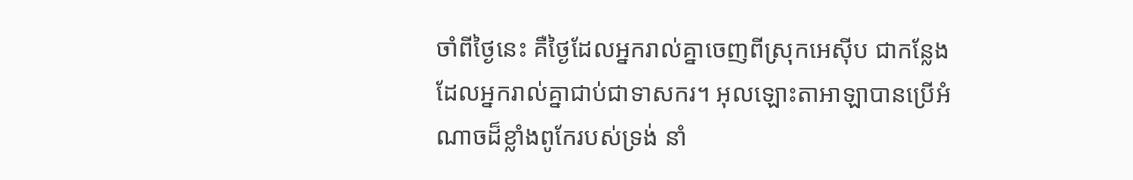ចាំពីថ្ងៃនេះ គឺថ្ងៃដែលអ្នករាល់គ្នាចេញពីស្រុកអេស៊ីប ជាកន្លែងដែលអ្នករាល់គ្នាជាប់ជាទាសករ។ អុលឡោះតាអាឡាបានប្រើអំណាចដ៏ខ្លាំងពូកែរបស់ទ្រង់ នាំ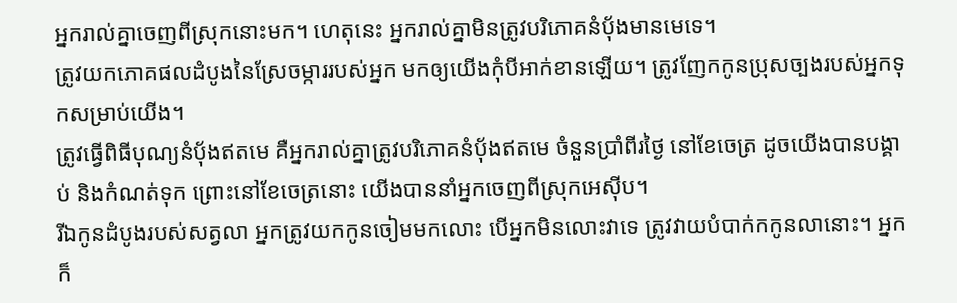អ្នករាល់គ្នាចេញពីស្រុកនោះមក។ ហេតុនេះ អ្នករាល់គ្នាមិនត្រូវបរិភោគនំបុ័ងមានមេទេ។
ត្រូវយកភោគផលដំបូងនៃស្រែចម្ការរបស់អ្នក មកឲ្យយើងកុំបីអាក់ខានឡើយ។ ត្រូវញែកកូនប្រុសច្បងរបស់អ្នកទុកសម្រាប់យើង។
ត្រូវធ្វើពិធីបុណ្យនំបុ័ងឥតមេ គឺអ្នករាល់គ្នាត្រូវបរិភោគនំបុ័ងឥតមេ ចំនួនប្រាំពីរថ្ងៃ នៅខែចេត្រ ដូចយើងបានបង្គាប់ និងកំណត់ទុក ព្រោះនៅខែចេត្រនោះ យើងបាននាំអ្នកចេញពីស្រុកអេស៊ីប។
រីឯកូនដំបូងរបស់សត្វលា អ្នកត្រូវយកកូនចៀមមកលោះ បើអ្នកមិនលោះវាទេ ត្រូវវាយបំបាក់កកូនលានោះ។ អ្នកក៏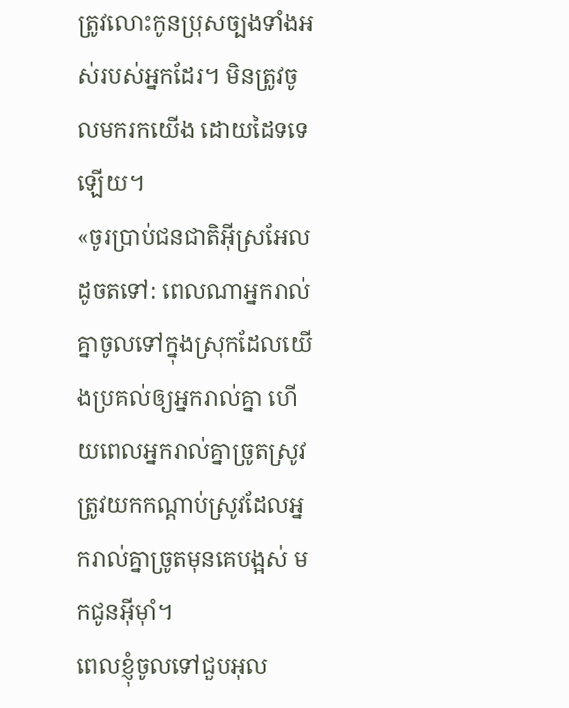ត្រូវលោះកូនប្រុសច្បងទាំងអស់របស់អ្នកដែរ។ មិនត្រូវចូលមករកយើង ដោយដៃទទេឡើយ។
«ចូរប្រាប់ជនជាតិអ៊ីស្រអែលដូចតទៅ: ពេលណាអ្នករាល់គ្នាចូលទៅក្នុងស្រុកដែលយើងប្រគល់ឲ្យអ្នករាល់គ្នា ហើយពេលអ្នករាល់គ្នាច្រូតស្រូវ ត្រូវយកកណ្តាប់ស្រូវដែលអ្នករាល់គ្នាច្រូតមុនគេបង្អស់ មកជូនអ៊ីមុាំ។
ពេលខ្ញុំចូលទៅជួបអុល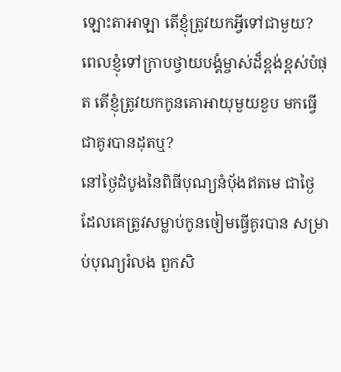ឡោះតាអាឡា តើខ្ញុំត្រូវយកអ្វីទៅជាមួយ? ពេលខ្ញុំទៅក្រាបថ្វាយបង្គំម្ចាស់ដ៏ខ្ពង់ខ្ពស់បំផុត តើខ្ញុំត្រូវយកកូនគោអាយុមួយខួប មកធ្វើជាគូរបានដុតឬ?
នៅថ្ងៃដំបូងនៃពិធីបុណ្យនំបុ័ងឥតមេ ជាថ្ងៃដែលគេត្រូវសម្លាប់កូនចៀមធ្វើគូរបាន សម្រាប់បុណ្យរំលង ពួកសិ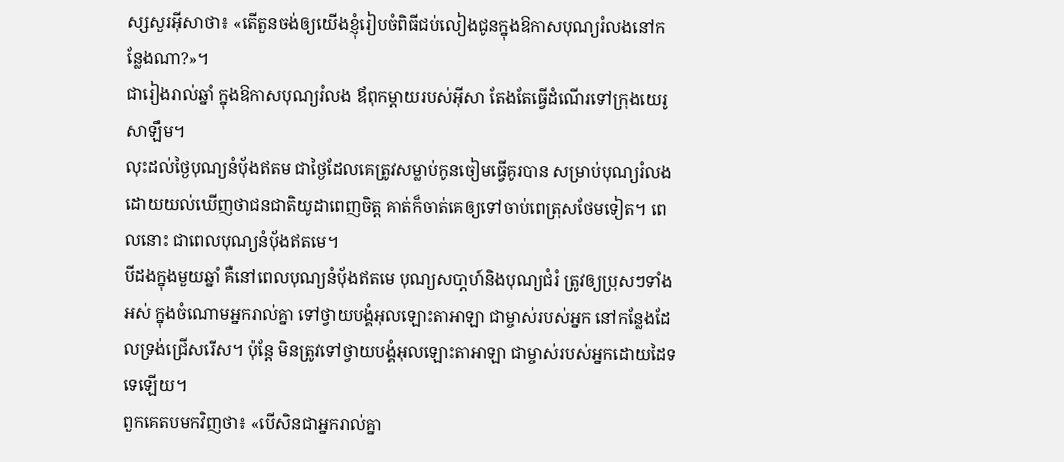ស្សសួរអ៊ីសាថា៖ «តើតួនចង់ឲ្យយើងខ្ញុំរៀបចំពិធីជប់លៀងជូនក្នុងឱកាសបុណ្យរំលងនៅកន្លែងណា?»។
ជារៀងរាល់ឆ្នាំ ក្នុងឱកាសបុណ្យរំលង ឪពុកម្តាយរបស់អ៊ីសា តែងតែធ្វើដំណើរទៅក្រុងយេរូសាឡឹម។
លុះដល់ថ្ងៃបុណ្យនំបុ័ងឥតម ជាថ្ងៃដែលគេត្រូវសម្លាប់កូនចៀមធ្វើគូរបាន សម្រាប់បុណ្យរំលង
ដោយយល់ឃើញថាជនជាតិយូដាពេញចិត្ដ គាត់ក៏ចាត់គេឲ្យទៅចាប់ពេត្រុសថែមទៀត។ ពេលនោះ ជាពេលបុណ្យនំបុ័ងឥតមេ។
បីដងក្នុងមួយឆ្នាំ គឺនៅពេលបុណ្យនំបុ័ងឥតមេ បុណ្យសបា្តហ៍និងបុណ្យជំរំ ត្រូវឲ្យប្រុសៗទាំងអស់ ក្នុងចំណោមអ្នករាល់គ្នា ទៅថ្វាយបង្គំអុលឡោះតាអាឡា ជាម្ចាស់របស់អ្នក នៅកន្លែងដែលទ្រង់ជ្រើសរើស។ ប៉ុន្តែ មិនត្រូវទៅថ្វាយបង្គំអុលឡោះតាអាឡា ជាម្ចាស់របស់អ្នកដោយដៃទទេឡើយ។
ពួកគេតបមកវិញថា៖ «បើសិនជាអ្នករាល់គ្នា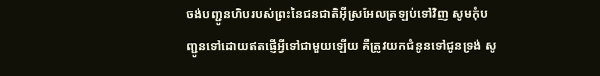ចង់បញ្ជូនហិបរបស់ព្រះនៃជនជាតិអ៊ីស្រអែលត្រឡប់ទៅវិញ សូមកុំបញ្ជូនទៅដោយឥតផ្ញើអ្វីទៅជាមួយឡើយ គឺត្រូវយកជំនូនទៅជូនទ្រង់ សូ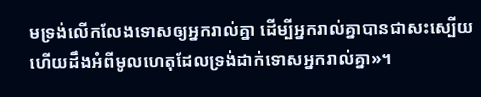មទ្រង់លើកលែងទោសឲ្យអ្នករាល់គ្នា ដើម្បីអ្នករាល់គ្នាបានជាសះស្បើយ ហើយដឹងអំពីមូលហេតុដែលទ្រង់ដាក់ទោសអ្នករាល់គ្នា»។